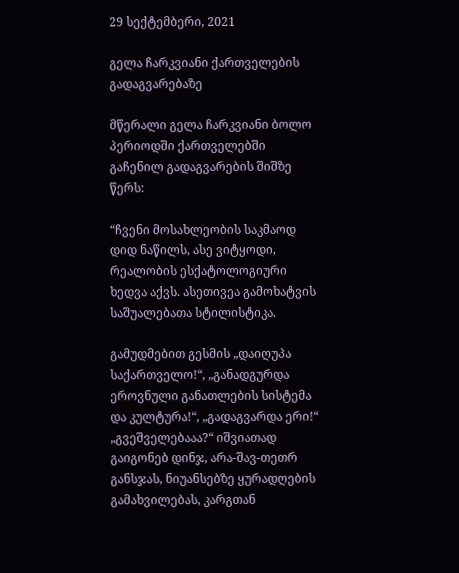29 სექტემბერი, 2021

გელა ჩარკვიანი ქართველების გადაგვარებაზე

მწერალი გელა ჩარკვიანი ბოლო პერიოდში ქართველებში გაჩენილ გადაგვარების შიშზე წერს:

“ჩვენი მოსახლეობის საკმაოდ დიდ ნაწილს, ასე ვიტყოდი, რეალობის ესქატოლოგიური ხედვა აქვს. ასეთივეა გამოხატვის საშუალებათა სტილისტიკა.

გამუდმებით გესმის „დაიღუპა საქართველო!“, „განადგურდა ეროვნული განათლების სისტემა და კულტურა!“, „გადაგვარდა ერი!“ „გვეშველებააა?“ იშვიათად გაიგონებ დინჯ, არა-შავ-თეთრ განსჯას, ნიუანსებზე ყურადღების გამახვილებას, კარგთან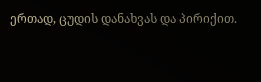ერთად, ცუდის დანახვას და პირიქით.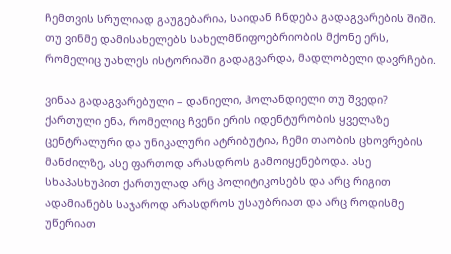ჩემთვის სრულიად გაუგებარია, საიდან ჩნდება გადაგვარების შიში. თუ ვინმე დამისახელებს სახელმწიფოებრიობის მქონე ერს, რომელიც უახლეს ისტორიაში გადაგვარდა, მადლობელი დავრჩები.

ვინაა გადაგვარებული – დანიელი, ჰოლანდიელი თუ შვედი? ქართული ენა, რომელიც ჩვენი ერის იდენტურობის ყველაზე ცენტრალური და უნიკალური ატრიბუტია, ჩემი თაობის ცხოვრების მანძილზე, ასე ფართოდ არასდროს გამოიყენებოდა. ასე სხაპასხუპით ქართულად არც პოლიტიკოსებს და არც რიგით ადამიანებს საჯაროდ არასდროს უსაუბრიათ და არც როდისმე უწერიათ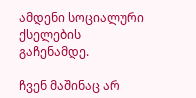ამდენი სოციალური ქსელების გაჩენამდე.

ჩვენ მაშინაც არ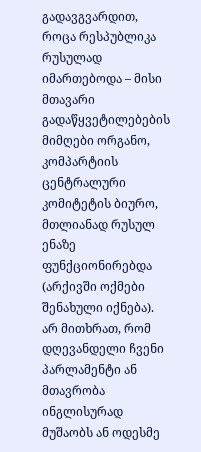გადავგვარდით, როცა რესპუბლიკა რუსულად იმართებოდა – მისი მთავარი გადაწყვეტილებების მიმღები ორგანო, კომპარტიის ცენტრალური კომიტეტის ბიურო, მთლიანად რუსულ ენაზე ფუნქციონირებდა (არქივში ოქმები შენახული იქნება). არ მითხრათ, რომ დღევანდელი ჩვენი პარლამენტი ან მთავრობა ინგლისურად მუშაობს ან ოდესმე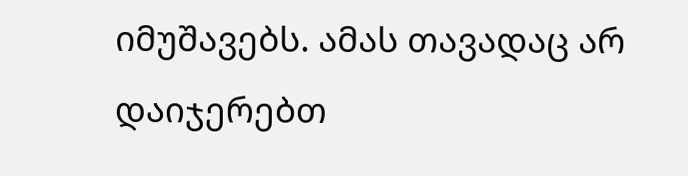იმუშავებს. ამას თავადაც არ დაიჯერებთ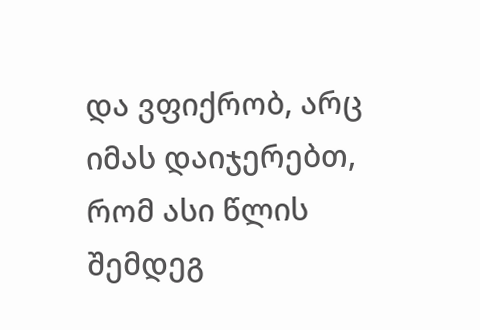და ვფიქრობ, არც იმას დაიჯერებთ, რომ ასი წლის შემდეგ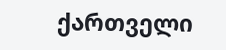ქართველი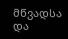მწვადსა და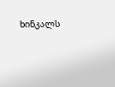ხინკალს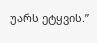უარს ეტყვის.”